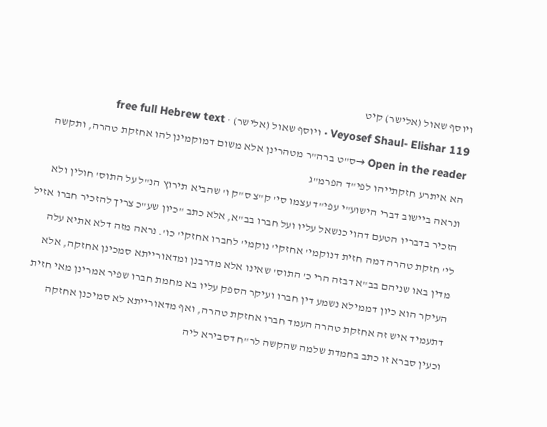ויוסף שאול (אלישר) קיט
Veyosef Shaul- Elishar 119 · ויוסף שאול (אלישר) · free full Hebrew text
Open in the reader →ס"ט ברה"ר מטהרינן אלא משום דמוקמינן להו אחזקת טהרה, ותקשה הא איתרע חזקתייהו לפי"ד הפרמ"ג
ונראה ביישוב דברי הישוע"י עפי"ד עצמו סי' ק"צ ס"ק ו' שהביא תירוץ הנ"ל על התוס' חולין ולא הזכיר בדבריו הטעם דהוי כנשאל עליו ועל חברו בב"א, אלא כתב "כיון שע"כ צריך להזכיר חברו אזיל לי' חזקת טהרה דמה חזית דנוקמי' אחזקי' נוקמי' לחברו אחזקי' כו'. נראה מזה דלא אתיא עלה מדין באו שניהם בב"א דבזה הרי כ' התוס' שאינו אלא מדרבנן ומדאורייתא סמכינן אחזקה, אלא העיקר הוא כיון דממילא נשמע דין חברו ועיקר הספק עליו בא מחמת חברו שפיר אמרינן מאי חזית דתעמיד איש זה אחזקת טהרה העמד חברו אחזקת טהרה, ואף מדאורייתא לא סמיכנן אחזקה
וכעין סברא זו כתב בחמדת שלמה שהקשה לר"ח דסבירא ליה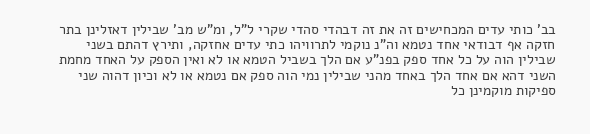בב' כותי עדים המכחישים זה את זה דבהדי סהדי שקרי ל"ל, ומ"ש מב' שבילין דאזלינן בתר חזקה אף דבודאי אחד נטמא וה"נ נוקמי לתרוויהו כתי עדים אחזקה, ותירץ דהתם בשני שבילין הוה על כל אחד ספק בפנ"ע אם הלך בשביל הטמא או לא ואין הספק על האחד מחמת השני דהא אם אחד הלך באחד מהני שבילין נמי הוה ספק אם נטמא או לא וכיון דהוה שני ספיקות מוקמינן כל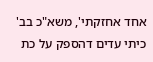אחד אחזקתי', משא"כ בב' כיתי עדים דהספק על כת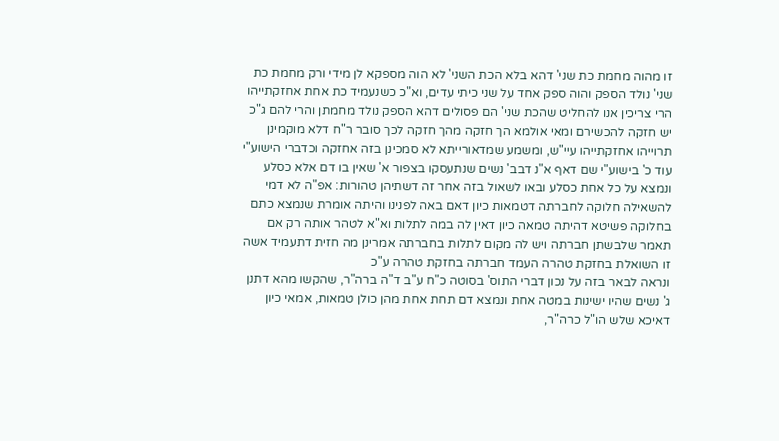זו מהוה מחמת כת שני' דהא בלא הכת השני' לא הוה מספקא לן מידי ורק מחמת כת שני' נולד הספק והוה ספק אחד על שני כיתי עדים, וא"כ כשנעמיד כת אחת אחזקתייהו הרי צריכין אנו להחליט שהכת שני' הם פסולים דהא הספק נולד מחמתן והרי להם ג"כ יש חזקה להכשירם ומאי אולמא הך חזקה מהך חזקה לכך סובר ר"ח דלא מוקמינן תרוייהו אחזקתייהו עיי"ש, ומשמע שמדאורייתא לא סמכינן בזה אחזקה וכדברי הישוע"י
עוד כ' בישוע"י שם דאף א"נ דבב' נשים שנתעסקו בצפור א' שאין בו דם אלא כסלע ונמצא על כל אחת כסלע ובאו לשאול בזה אחר זה דשתיהן טהורות: אפ"ה לא דמי להשאילה חלוקה לחברתה דטמאות כיון דאם באה לפנינו והיתה אומרת שנמצא כתם בחלוקה פשיטא דהיתה טמאה כיון דאין לה במה לתלות וא"א לטהר אותה רק אם תאמר שלבשתן חברתה ויש לה מקום לתלות בחברתה אמרינן מה חזית דתעמיד אשה זו השואלת בחזקת טהרה העמד חברתה בחזקת טהרה ע"כ
ונראה לבאר בזה על נכון דברי התוס' בסוטה כ"ח ע"ב ד"ה ברה"ר, שהקשו מהא דתנן ג' נשים שהיו ישינות במטה אחת ונמצא דם תחת אחת מהן כולן טמאות, אמאי כיון דאיכא שלש הו"ל כרה"ר,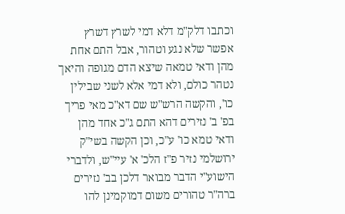וכתבו דלק"מ דלא דמי לשרץ דשרץ אפשר שלא נגע וטהור, אבל התם אחת מהן ודאי טמאה שיצא הדם מגופה והיאך נטהר כולם, ולא דמי אלא לשני שבילין כו', והקשה הרש"ש שם דא"כ מאי פריך בפ' ב' נזירים דהא התם ג"כ אחד מהן ודאי טמא כו' ע"כ, וכן הקשה בשי"ק ירושלמי נזיר פ"ז הלכ' א' עיי"ש, ולדברי הישוע"י הדבר מבואר דלכן בב' נזירים ברה"ר טהורים משום דמוקמינן להו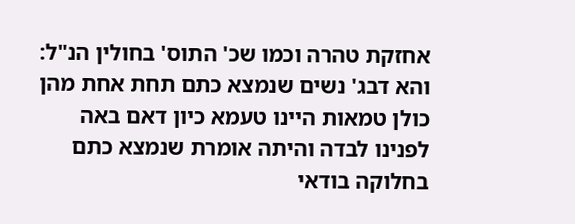אחזקת טהרה וכמו שכ' התוס' בחולין הנ"ל: והא דבג' נשים שנמצא כתם תחת אחת מהן כולן טמאות היינו טעמא כיון דאם באה לפנינו לבדה והיתה אומרת שנמצא כתם בחלוקה בודאי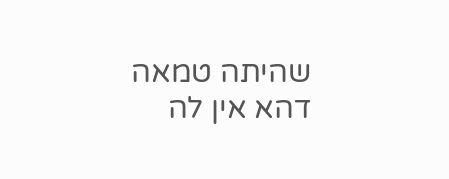שהיתה טמאה דהא אין לה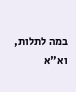במה לתלות, וא"א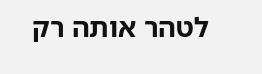לטהר אותה רק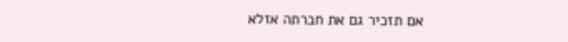אם תזכיר גם את חברתה אזלא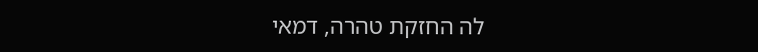לה החזקת טהרה, דמאי